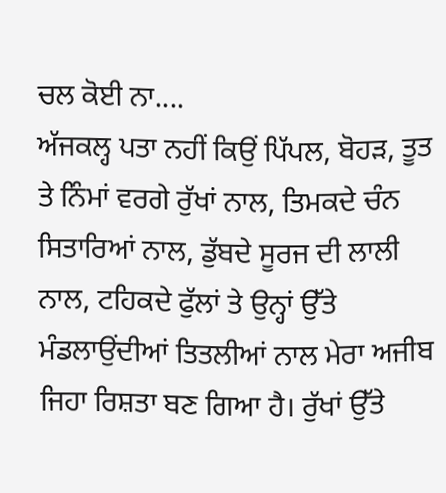ਚਲ ਕੋਈ ਨਾ....
ਅੱਜਕਲ੍ਹ ਪਤਾ ਨਹੀਂ ਕਿਉਂ ਪਿੱਪਲ, ਬੋਹੜ, ਤੂਤ ਤੇ ਨਿੰਮਾਂ ਵਰਗੇ ਰੁੱਖਾਂ ਨਾਲ, ਤਿਮਕਦੇ ਚੰਨ ਸਿਤਾਰਿਆਂ ਨਾਲ, ਡੁੱਬਦੇ ਸੂਰਜ ਦੀ ਲਾਲੀ ਨਾਲ, ਟਹਿਕਦੇ ਫੁੱਲਾਂ ਤੇ ਉਨ੍ਹਾਂ ਉੱਤੇ ਮੰਡਲਾਉਂਦੀਆਂ ਤਿਤਲੀਆਂ ਨਾਲ ਮੇਰਾ ਅਜੀਬ ਜਿਹਾ ਰਿਸ਼ਤਾ ਬਣ ਗਿਆ ਹੈ। ਰੁੱਖਾਂ ਉੱਤੇ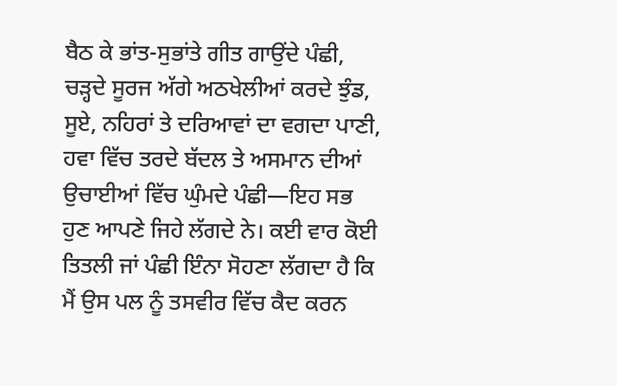ਬੈਠ ਕੇ ਭਾਂਤ-ਸੁਭਾਂਤੇ ਗੀਤ ਗਾਉਂਦੇ ਪੰਛੀ, ਚੜ੍ਹਦੇ ਸੂਰਜ ਅੱਗੇ ਅਠਖੇਲੀਆਂ ਕਰਦੇ ਝੁੰਡ, ਸੂਏ, ਨਹਿਰਾਂ ਤੇ ਦਰਿਆਵਾਂ ਦਾ ਵਗਦਾ ਪਾਣੀ, ਹਵਾ ਵਿੱਚ ਤਰਦੇ ਬੱਦਲ ਤੇ ਅਸਮਾਨ ਦੀਆਂ ਉਚਾਈਆਂ ਵਿੱਚ ਘੁੰਮਦੇ ਪੰਛੀ—ਇਹ ਸਭ ਹੁਣ ਆਪਣੇ ਜਿਹੇ ਲੱਗਦੇ ਨੇ। ਕਈ ਵਾਰ ਕੋਈ ਤਿਤਲੀ ਜਾਂ ਪੰਛੀ ਇੰਨਾ ਸੋਹਣਾ ਲੱਗਦਾ ਹੈ ਕਿ ਮੈਂ ਉਸ ਪਲ ਨੂੰ ਤਸਵੀਰ ਵਿੱਚ ਕੈਦ ਕਰਨ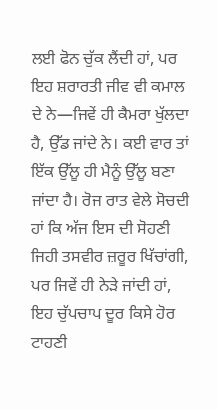ਲਈ ਫੋਨ ਚੁੱਕ ਲੈਂਦੀ ਹਾਂ, ਪਰ ਇਹ ਸ਼ਰਾਰਤੀ ਜੀਵ ਵੀ ਕਮਾਲ ਦੇ ਨੇ—ਜਿਵੇਂ ਹੀ ਕੈਮਰਾ ਖੁੱਲਦਾ ਹੈ, ਉੱਡ ਜਾਂਦੇ ਨੇ। ਕਈ ਵਾਰ ਤਾਂ ਇੱਕ ਉੱਲੂ ਹੀ ਮੈਨੂੰ ਉੱਲੂ ਬਣਾ ਜਾਂਦਾ ਹੈ। ਰੋਜ ਰਾਤ ਵੇਲੇ ਸੋਚਦੀ ਹਾਂ ਕਿ ਅੱਜ ਇਸ ਦੀ ਸੋਹਣੀ ਜਿਹੀ ਤਸਵੀਰ ਜ਼ਰੂਰ ਖਿੱਚਾਂਗੀ, ਪਰ ਜਿਵੇਂ ਹੀ ਨੇੜੇ ਜਾਂਦੀ ਹਾਂ, ਇਹ ਚੁੱਪਚਾਪ ਦੂਰ ਕਿਸੇ ਹੋਰ ਟਾਹਣੀ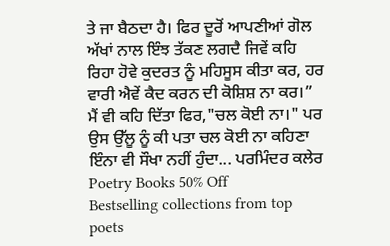ਤੇ ਜਾ ਬੈਠਦਾ ਹੈ। ਫਿਰ ਦੂਰੋਂ ਆਪਣੀਆਂ ਗੋਲ ਅੱਖਾਂ ਨਾਲ ਇੰਝ ਤੱਕਣ ਲਗਦੈ ਜਿਵੇਂ ਕਹਿ ਰਿਹਾ ਹੋਵੇ ਕੁਦਰਤ ਨੂੰ ਮਹਿਸੂਸ ਕੀਤਾ ਕਰ, ਹਰ ਵਾਰੀ ਐਵੇਂ ਕੈਦ ਕਰਨ ਦੀ ਕੋਸ਼ਿਸ਼ ਨਾ ਕਰ।” ਮੈਂ ਵੀ ਕਹਿ ਦਿੱਤਾ ਫਿਰ,"ਚਲ ਕੋਈ ਨਾ।" ਪਰ ਉਸ ਉੱਲੂ ਨੂੰ ਕੀ ਪਤਾ ਚਲ ਕੋਈ ਨਾ ਕਹਿਣਾ ਇੰਨਾ ਵੀ ਸੌਖਾ ਨਹੀਂ ਹੁੰਦਾ... ਪਰਮਿੰਦਰ ਕਲੇਰ
Poetry Books 50% Off
Bestselling collections from top poets